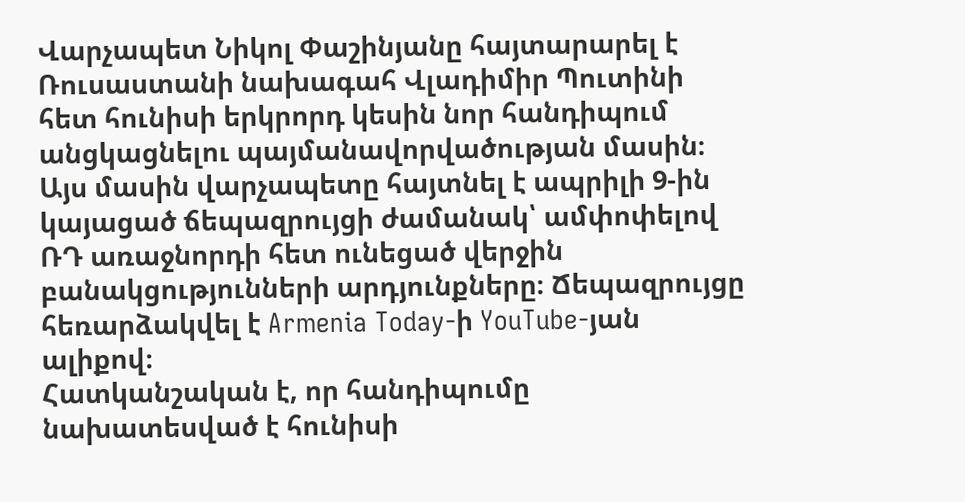Վարչապետ Նիկոլ Փաշինյանը հայտարարել է Ռուսաստանի նախագահ Վլադիմիր Պուտինի հետ հունիսի երկրորդ կեսին նոր հանդիպում անցկացնելու պայմանավորվածության մասին։ Այս մասին վարչապետը հայտնել է ապրիլի 9-ին կայացած ճեպազրույցի ժամանակ՝ ամփոփելով ՌԴ առաջնորդի հետ ունեցած վերջին բանակցությունների արդյունքները։ Ճեպազրույցը հեռարձակվել է Armenia Today-ի YouTube-յան ալիքով։
Հատկանշական է, որ հանդիպումը նախատեսված է հունիսի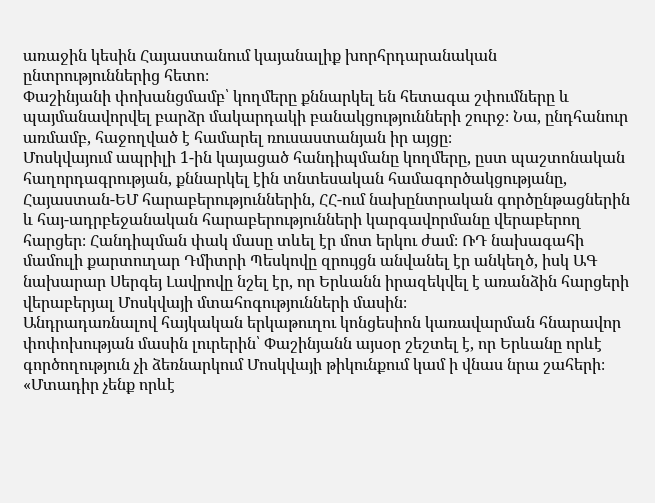առաջին կեսին Հայաստանում կայանալիք խորհրդարանական ընտրություններից հետո։
Փաշինյանի փոխանցմամբ՝ կողմերը քննարկել են հետագա շփումները և պայմանավորվել բարձր մակարդակի բանակցությունների շուրջ։ Նա, ընդհանուր առմամբ, հաջողված է համարել ռուսաստանյան իր այցը։
Մոսկվայում ապրիլի 1-ին կայացած հանդիպմանը կողմերը, ըստ պաշտոնական հաղորդագրության, քննարկել էին տնտեսական համագործակցությանը, Հայաստան-ԵՄ հարաբերություններին, ՀՀ-ում նախընտրական գործընթացներին և հայ-ադրբեջանական հարաբերությունների կարգավորմանը վերաբերող հարցեր։ Հանդիպման փակ մասը տևել էր մոտ երկու ժամ։ ՌԴ նախագահի մամուլի քարտուղար Դմիտրի Պեսկովը զրույցն անվանել էր անկեղծ, իսկ ԱԳ նախարար Սերգեյ Լավրովը նշել էր, որ Երևանն իրազեկվել է առանձին հարցերի վերաբերյալ Մոսկվայի մտահոգությունների մասին։
Անդրադառնալով հայկական երկաթուղու կոնցեսիոն կառավարման հնարավոր փոփոխության մասին լուրերին՝ Փաշինյանն այսօր շեշտել է, որ Երևանը որևէ գործողություն չի ձեռնարկում Մոսկվայի թիկունքում կամ ի վնաս նրա շահերի։
«Մտադիր չենք որևէ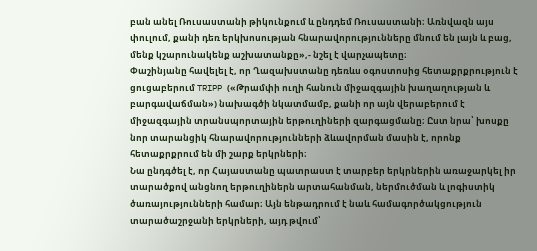բան անել Ռուսաստանի թիկունքում և ընդդեմ Ռուսաստանի։ Առնվազն այս փուլում, քանի դեռ երկխոսության հնարավորությունները մնում են լայն և բաց, մենք կշարունակենք աշխատանքը»,- նշել է վարչապետը։
Փաշինյանը հավելել է, որ Ղազախստանը դեռևս օգոստոսից հետաքրքրություն է ցուցաբերում TRIPP («Թրամփի ուղի հանուն միջազգային խաղաղության և բարգավաճման») նախագծի նկատմամբ, քանի որ այն վերաբերում է միջազգային տրանսպորտային երթուղիների զարգացմանը։ Ըստ նրա՝ խոսքը նոր տարանցիկ հնարավորությունների ձևավորման մասին է, որոնք հետաքրքրում են մի շարք երկրների։
Նա ընդգծել է, որ Հայաստանը պատրաստ է տարբեր երկրներին առաջարկել իր տարածքով անցնող երթուղիներն արտահանման, ներմուծման և լոգիստիկ ծառայությունների համար։ Այն ենթադրում է նաև համագործակցություն տարածաշրջանի երկրների, այդ թվում՝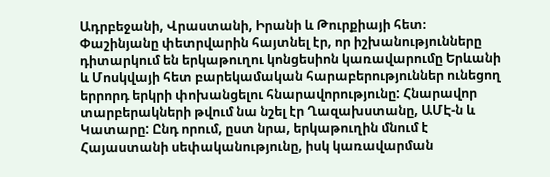Ադրբեջանի, Վրաստանի, Իրանի և Թուրքիայի հետ։
Փաշինյանը փետրվարին հայտնել էր, որ իշխանությունները դիտարկում են երկաթուղու կոնցեսիոն կառավարումը Երևանի և Մոսկվայի հետ բարեկամական հարաբերություններ ունեցող երրորդ երկրի փոխանցելու հնարավորությունը: Հնարավոր տարբերակների թվում նա նշել էր Ղազախստանը, ԱՄԷ-ն և Կատարը: Ընդ որում, ըստ նրա, երկաթուղին մնում է Հայաստանի սեփականությունը, իսկ կառավարման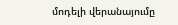մոդելի վերանայումը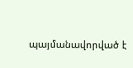պայմանավորված է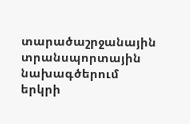տարածաշրջանային տրանսպորտային նախագծերում երկրի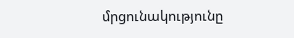մրցունակությունը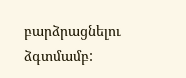բարձրացնելու ձգտմամբ: